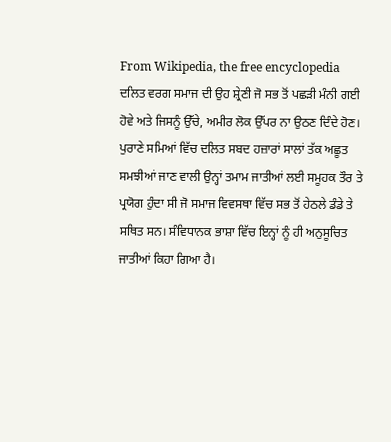From Wikipedia, the free encyclopedia
ਦਲਿਤ ਵਰਗ ਸਮਾਜ ਦੀ ਉਹ ਸ਼੍ਰੇਣੀ ਜੋ ਸਭ ਤੋਂ ਪਛੜੀ ਮੰਨੀ ਗਈ ਹੋਵੇ ਅਤੇ ਜਿਸਨੂੰ ਉੱਚੇ, ਅਮੀਰ ਲੋਕ ਉੱਪਰ ਨਾ ਉਠਣ ਦਿੰਦੇ ਹੋਣ। ਪੁਰਾਣੇ ਸਮਿਆਂ ਵਿੱਚ ਦਲਿਤ ਸਬਦ ਹਜ਼ਾਰਾਂ ਸਾਲਾਂ ਤੱਕ ਅਛੂਤ ਸਮਝੀਆਂ ਜਾਣ ਵਾਲੀ ਉਨ੍ਹਾਂ ਤਮਾਮ ਜਾਤੀਆਂ ਲਈ ਸਮੂਹਕ ਤੌਰ ਤੇ ਪ੍ਰਯੋਗ ਹੁੰਦਾ ਸੀ ਜੋ ਸਮਾਜ ਵਿਵਸਥਾ ਵਿੱਚ ਸਭ ਤੋਂ ਹੇਠਲੇ ਡੰਡੇ ਤੇ ਸਥਿਤ ਸਨ। ਸੰਵਿਧਾਨਕ ਭਾਸ਼ਾ ਵਿੱਚ ਇਨ੍ਹਾਂ ਨੂੰ ਹੀ ਅਨੁਸੂਚਿਤ ਜਾਤੀਆਂ ਕਿਹਾ ਗਿਆ ਹੈ।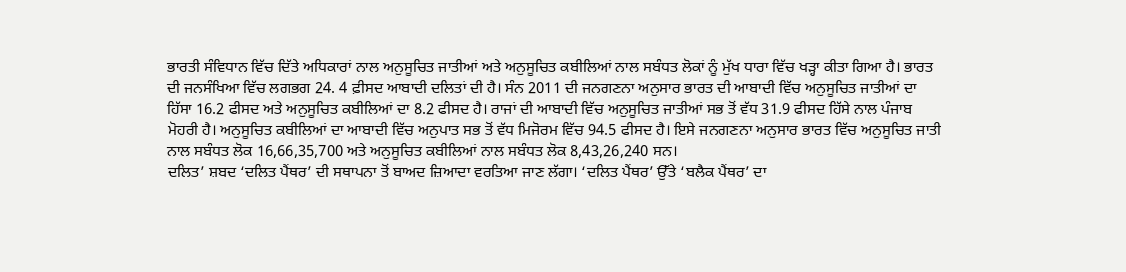ਭਾਰਤੀ ਸੰਵਿਧਾਨ ਵਿੱਚ ਦਿੱਤੇ ਅਧਿਕਾਰਾਂ ਨਾਲ ਅਨੁਸੂਚਿਤ ਜਾਤੀਆਂ ਅਤੇ ਅਨੁਸੂਚਿਤ ਕਬੀਲਿਆਂ ਨਾਲ ਸਬੰਧਤ ਲੋਕਾਂ ਨੂੰ ਮੁੱਖ ਧਾਰਾ ਵਿੱਚ ਖੜ੍ਹਾ ਕੀਤਾ ਗਿਆ ਹੈ। ਭਾਰਤ ਦੀ ਜਨਸੰਖਿਆ ਵਿੱਚ ਲਗਭਗ 24. 4 ਫ਼ੀਸਦ ਆਬਾਦੀ ਦਲਿਤਾਂ ਦੀ ਹੈ। ਸੰਨ 2011 ਦੀ ਜਨਗਣਨਾ ਅਨੁਸਾਰ ਭਾਰਤ ਦੀ ਆਬਾਦੀ ਵਿੱਚ ਅਨੁਸੂਚਿਤ ਜਾਤੀਆਂ ਦਾ ਹਿੱਸਾ 16.2 ਫੀਸਦ ਅਤੇ ਅਨੁਸੂਚਿਤ ਕਬੀਲਿਆਂ ਦਾ 8.2 ਫੀਸਦ ਹੈ। ਰਾਜਾਂ ਦੀ ਆਬਾਦੀ ਵਿੱਚ ਅਨੁਸੂਚਿਤ ਜਾਤੀਆਂ ਸਭ ਤੋਂ ਵੱਧ 31.9 ਫੀਸਦ ਹਿੱਸੇ ਨਾਲ ਪੰਜਾਬ ਮੋਹਰੀ ਹੈ। ਅਨੁਸੂਚਿਤ ਕਬੀਲਿਆਂ ਦਾ ਆਬਾਦੀ ਵਿੱਚ ਅਨੁਪਾਤ ਸਭ ਤੋਂ ਵੱਧ ਮਿਜੋਰਮ ਵਿੱਚ 94.5 ਫੀਸਦ ਹੈ। ਇਸੇ ਜਨਗਣਨਾ ਅਨੁਸਾਰ ਭਾਰਤ ਵਿੱਚ ਅਨੁਸੂਚਿਤ ਜਾਤੀ ਨਾਲ ਸਬੰਧਤ ਲੋਕ 16,66,35,700 ਅਤੇ ਅਨੁਸੂਚਿਤ ਕਬੀਲਿਆਂ ਨਾਲ ਸਬੰਧਤ ਲੋਕ 8,43,26,240 ਸਨ।
ਦਲਿਤ’ ਸ਼ਬਦ ‘ਦਲਿਤ ਪੈਂਥਰ’ ਦੀ ਸਥਾਪਨਾ ਤੋਂ ਬਾਅਦ ਜ਼ਿਆਦਾ ਵਰਤਿਆ ਜਾਣ ਲੱਗਾ। ‘ਦਲਿਤ ਪੈਂਥਰ’ ਉੱਤੇ ‘ਬਲੈਕ ਪੈਂਥਰ’ ਦਾ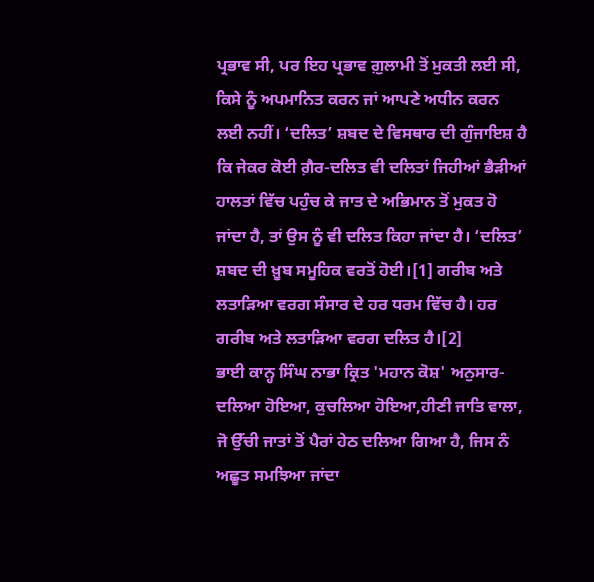ਪ੍ਰਭਾਵ ਸੀ, ਪਰ ਇਹ ਪ੍ਰਭਾਵ ਗ਼ੁਲਾਮੀ ਤੋਂ ਮੁਕਤੀ ਲਈ ਸੀ, ਕਿਸੇ ਨੂੰ ਅਪਮਾਨਿਤ ਕਰਨ ਜਾਂ ਆਪਣੇ ਅਧੀਨ ਕਰਨ ਲਈ ਨਹੀਂ। ‘ਦਲਿਤ’ ਸ਼ਬਦ ਦੇ ਵਿਸਥਾਰ ਦੀ ਗੁੰਜਾਇਸ਼ ਹੈ ਕਿ ਜੇਕਰ ਕੋਈ ਗ਼ੈਰ-ਦਲਿਤ ਵੀ ਦਲਿਤਾਂ ਜਿਹੀਆਂ ਭੈੜੀਆਂ ਹਾਲਤਾਂ ਵਿੱਚ ਪਹੁੰਚ ਕੇ ਜਾਤ ਦੇ ਅਭਿਮਾਨ ਤੋਂ ਮੁਕਤ ਹੋ ਜਾਂਦਾ ਹੈ, ਤਾਂ ਉਸ ਨੂੰ ਵੀ ਦਲਿਤ ਕਿਹਾ ਜਾਂਦਾ ਹੈ। ‘ਦਲਿਤ’ ਸ਼ਬਦ ਦੀ ਖ਼ੂਬ ਸਮੂਹਿਕ ਵਰਤੋਂ ਹੋਈ।[1] ਗਰੀਬ ਅਤੇ ਲਤਾੜਿਆ ਵਰਗ ਸੰਸਾਰ ਦੇ ਹਰ ਧਰਮ ਵਿੱਚ ਹੈ। ਹਰ ਗਰੀਬ ਅਤੇ ਲਤਾੜਿਆ ਵਰਗ ਦਲਿਤ ਹੈ।[2]
ਭਾਈ ਕਾਨ੍ਹ ਸਿੰਘ ਨਾਭਾ ਕ੍ਰਿਤ 'ਮਹਾਨ ਕੋਸ਼' ਅਨੁਸਾਰ- ਦਲਿਆ ਹੋਇਆ, ਕੁਚਲਿਆ ਹੋਇਆ,ਹੀਣੀ ਜਾਤਿ ਵਾਲਾ, ਜੋ ਉੱਚੀ ਜਾਤਾਂ ਤੋਂ ਪੈਰਾਂ ਹੇਠ ਦਲਿਆ ਗਿਆ ਹੈ, ਜਿਸ ਨੰ ਅਛੂਤ ਸਮਝਿਆ ਜਾਂਦਾ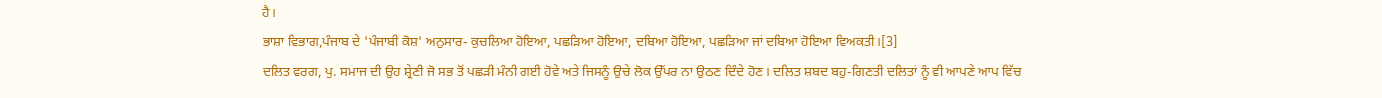ਹੈ।
ਭਾਸ਼ਾ ਵਿਭਾਗ,ਪੰਜਾਬ ਦੇ 'ਪੰਜਾਬੀ ਕੋਸ਼' ਅਨੁਸਾਰ- ਕੁਚਲਿਆ ਹੋਇਆ, ਪਛੜਿਆ ਹੋਇਆ, ਦਬਿਆ ਹੋਇਆ, ਪਛੜਿਆ ਜਾਂ ਦਬਿਆ ਹੋਇਆ ਵਿਅਕਤੀ।[3]
ਦਲਿਤ ਵਰਗ, ਪੁ. ਸਮਾਜ ਦੀ ਉਹ ਸ਼੍ਰੇਣੀ ਜੋ ਸਭ ਤੋਂ ਪਛੜੀ ਮੰਨੀ ਗਈ ਹੋਵੇ ਅਤੇ ਜਿਸਨੂੰ ਉਚੇ ਲੋਕ ਉੱਪਰ ਨਾ ਉਠਣ ਦਿੰਦੇ ਹੋਣ। ਦਲਿਤ ਸ਼ਬਦ ਬਹੁ-ਗਿਣਤੀ ਦਲਿਤਾਂ ਨੂੰ ਵੀ ਆਪਣੇ ਆਪ ਵਿੱਚ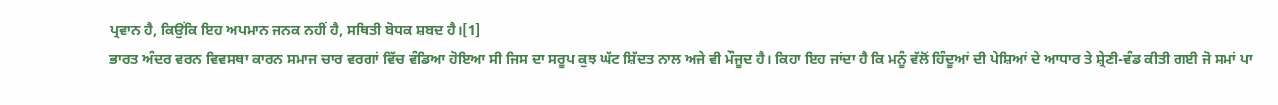ਪ੍ਰਵਾਨ ਹੈ, ਕਿਉਂਕਿ ਇਹ ਅਪਮਾਨ ਜਨਕ ਨਹੀਂ ਹੈ, ਸਥਿਤੀ ਬੋਧਕ ਸ਼ਬਦ ਹੈ।[1]
ਭਾਰਤ ਅੰਦਰ ਵਰਨ ਵਿਵਸਥਾ ਕਾਰਨ ਸਮਾਜ ਚਾਰ ਵਰਗਾਂ ਵਿੱਚ ਵੰਡਿਆ ਹੋਇਆ ਸੀ ਜਿਸ ਦਾ ਸਰੂਪ ਕੁਝ ਘੱਟ ਸ਼ਿੱਦਤ ਨਾਲ ਅਜੇ ਵੀ ਮੌਜੂਦ ਹੈ। ਕਿਹਾ ਇਹ ਜਾਂਦਾ ਹੈ ਕਿ ਮਨੂੰ ਵੱਲੋਂ ਹਿੰਦੂਆਂ ਦੀ ਪੇਸ਼ਿਆਂ ਦੇ ਆਧਾਰ ਤੇ ਸ਼੍ਰੇਣੀ-ਵੰਡ ਕੀਤੀ ਗਈ ਜੋ ਸਮਾਂ ਪਾ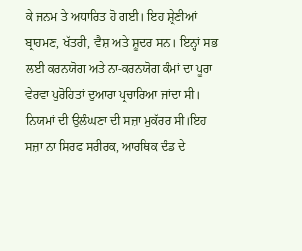ਕੇ ਜਨਮ ਤੇ ਅਧਾਰਿਤ ਹੋ ਗਈ। ਇਹ ਸ਼੍ਰੇਣੀਆਂ ਬ੍ਰਾਹਮਣ, ਖੱਤਰੀ, ਵੈਸ਼ ਅਤੇ ਸ਼ੂਦਰ ਸਨ। ਇਨ੍ਹਾਂ ਸਭ ਲਈ ਕਰਨਯੋਗ ਅਤੇ ਨਾ-ਕਰਨਯੋਗ ਕੰਮਾਂ ਦਾ ਪੂਰਾ ਵੇਰਵਾ ਪੁਰੋਹਿਤਾਂ ਦੁਆਰਾ ਪ੍ਰਚਾਰਿਆ ਜਾਂਦਾ ਸੀ। ਨਿਯਮਾਂ ਦੀ ਉਲੰਘਣਾ ਦੀ ਸਜ਼ਾ ਮੁਕੱਰਰ ਸੀ।ਇਹ ਸਜ਼ਾ ਨਾ ਸਿਰਫ ਸਰੀਰਕ, ਆਰਥਿਕ ਦੰਡ ਦੇ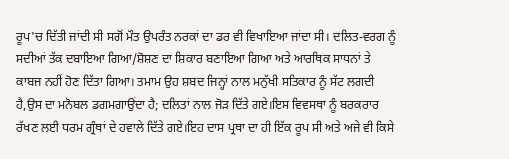ਰੂਪ'ਚ ਦਿੱਤੀ ਜਾਂਦੀ ਸੀ ਸਗੋਂ ਮੌਤ ਉਪਰੰਤ ਨਰਕਾਂ ਦਾ ਡਰ ਵੀ ਵਿਖਾਇਆ ਜਾਂਦਾ ਸੀ। ਦਲਿਤ-ਵਰਗ ਨੂੰ ਸਦੀਆਂ ਤੱਕ ਦਬਾਇਆ ਗਿਆ/ਸ਼ੋਸ਼ਣ ਦਾ ਸ਼ਿਕਾਰ ਬਣਾਇਆ ਗਿਆ ਅਤੇ ਆਰਥਿਕ ਸਾਧਨਾਂ ਤੇ ਕਾਬਜ ਨਹੀਂ ਹੋਣ ਦਿੱਤਾ ਗਿਆ। ਤਮਾਮ ਉਹ ਸ਼ਬਦ ਜਿਨ੍ਹਾਂ ਨਾਲ ਮਨੁੱਖੀ ਸਤਿਕਾਰ ਨੂੰ ਸੱਟ ਲਗਦੀ ਹੈ,ਉਸ ਦਾ ਮਨੋਬਲ ਡਗਮਗਾਉਂਦਾ ਹੈ; ਦਲਿਤਾਂ ਨਾਲ ਜੋੜ ਦਿੱਤੇ ਗਏ।ਇਸ ਵਿਵਸਥਾ ਨੂੰ ਬਰਕਰਾਰ ਰੱਖਣ ਲਈ ਧਰਮ ਗ੍ਰੰਥਾਂ ਦੇ ਹਵਾਲੇ ਦਿੱਤੇ ਗਏ।ਇਹ ਦਾਸ ਪ੍ਰਥਾ ਦਾ ਹੀ ਇੱਕ ਰੂਪ ਸੀ ਅਤੇ ਅਜੇ ਵੀ ਕਿਸੇ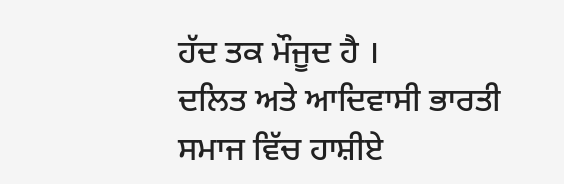ਹੱਦ ਤਕ ਮੌਜੂਦ ਹੈ ।
ਦਲਿਤ ਅਤੇ ਆਦਿਵਾਸੀ ਭਾਰਤੀ ਸਮਾਜ ਵਿੱਚ ਹਾਸ਼ੀਏ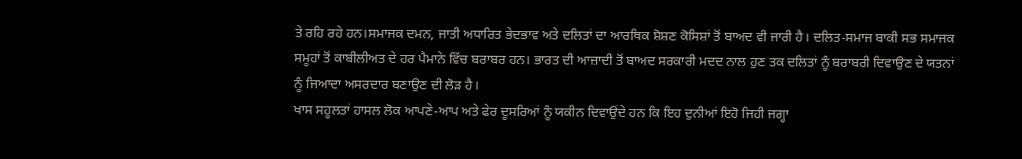ਤੇ ਰਹਿ ਰਹੇ ਹਨ।ਸਮਾਜਕ ਦਮਨ, ਜਾਤੀ ਅਧਾਰਿਤ ਭੇਦਭਾਵ ਅਤੇ ਦਲਿਤਾਂ ਦਾ ਆਰਥਿਕ ਸ਼ੋਸ਼ਣ ਕੋਸਿਸ਼ਾਂ ਤੋਂ ਬਾਅਦ ਵੀ ਜਾਰੀ ਹੈ। ਦਲਿਤ-ਸਮਾਜ ਬਾਕੀ ਸਭ ਸਮਾਜਕ ਸਮੂਹਾਂ ਤੋਂ ਕਾਬੀਲੀਅਤ ਦੇ ਹਰ ਪੈਮਾਨੇ ਵਿੱਚ ਬਰਾਬਰ ਹਨ। ਭਾਰਤ ਦੀ ਆਜ਼ਾਦੀ ਤੋਂ ਬਾਅਦ ਸਰਕਾਰੀ ਮਦਦ ਨਾਲ ਹੁਣ ਤਕ ਦਲਿਤਾਂ ਨੂੰ ਬਰਾਬਰੀ ਦਿਵਾਉਣ ਦੇ ਯਤਨਾਂ ਨੂੰ ਜਿਆਦਾ ਅਸਰਦਾਰ ਬਣਾਉਣ ਦੀ ਲੋੜ ਹੈ।
ਖਾਸ ਸਹੂਲਤਾਂ ਹਾਸਲ ਲੋਕ ਆਪਣੇ-ਆਪ ਅਤੇ ਫੇਰ ਦੂਸਰਿਆਂ ਨੂੰ ਯਕੀਨ ਦਿਵਾਉਂਦੇ ਹਨ ਕਿ ਇਹ ਦੁਨੀਆਂ ਇਹੋ ਜਿਹੀ ਜਗ੍ਹਾ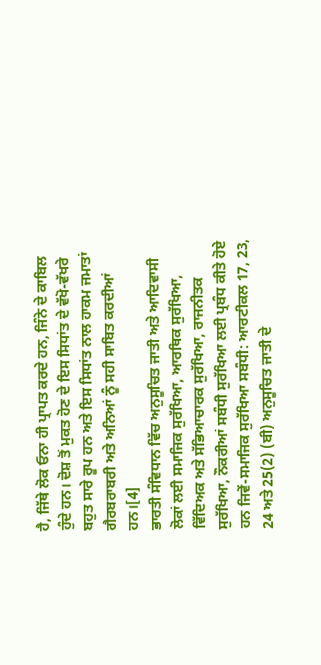ਹੈ, ਜਿੱਥੇ ਲੋਕ ਓਨਾ ਹੀ ਪ੍ਰਾਪਤ ਕਰਦੇ ਹਨ, ਜਿੰਨੇ ਦੇ ਕਾਬਿਲ ਹੁੰਦੇ ਹਨ। ਦੋਸ਼ ਤੋਂ ਮੁਕਤ ਹੋਣ ਦੇ ਇਸ ਸਿਧਾਂਤ ਦੇ ਵੱਖੋ-ਵੱਖਰੇ ਬਹੁਤ ਸਾਰੇ ਰੂਪ ਹਨ ਅਤੇ ਇਸ ਸਿਧਾਂਤ ਨਾਲ ਹਾਕਮ ਜਮਾਤਾਂ ਗੈਰਬਰਾਬਰੀ ਅਤੇ ਅਨਿਆਂ ਨੂੰ ਸਹੀ ਸਾਬਿਤ ਕਰਦੀਆਂ ਹਨ।[4]
ਭਾਰਤੀ ਸੰਵਿਧਾਨ ਵਿੱਚ ਅਨੁਸੂਚਿਤ ਜਾਤੀ ਅਤੇ ਆਦਿਵਾਸੀ ਲੋਕਾਂ ਲਈ ਸਮਾਜਿਕ ਸੁਰੱਖਿਆ, ਆਰਥਿਕ ਸੁਰੱਖਿਆ, ਵਿੱਦਿਅਕ ਅਤੇ ਸੱਭਿਆਚਾਰਕ ਸੁਰੱਖਿਆ, ਰਾਜਨੀਤਕ ਸੁਰੱਖਿਆ, ਨੌਕਰੀਆਂ ਸਬੰਧੀ ਸੁਰੱਖਿਆ ਲਈ ਪ੍ਰਬੰਧ ਕੀਤੇ ਹੋਏ ਹਨ ਜਿਵੇਂ-ਸਮਾਜਿਕ ਸੁਰੱਖਿਆ ਸਬੰਧੀ: ਆਰਟੀਕਲ 17, 23, 24 ਅਤੇ 25(2) (ਬੀ) ਅਨੁਸੂਚਿਤ ਜਾਤੀ ਦੇ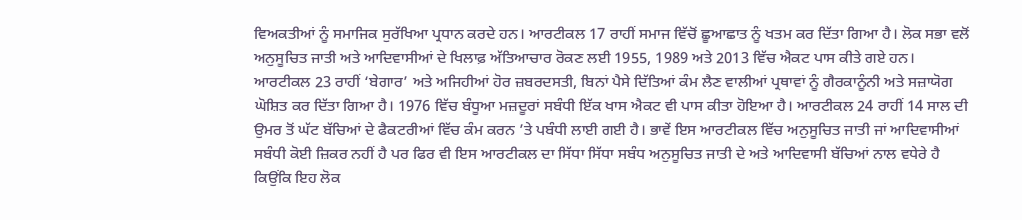ਵਿਅਕਤੀਆਂ ਨੂੰ ਸਮਾਜਿਕ ਸੁਰੱਖਿਆ ਪ੍ਰਧਾਨ ਕਰਦੇ ਹਨ। ਆਰਟੀਕਲ 17 ਰਾਹੀਂ ਸਮਾਜ ਵਿੱਚੋਂ ਛੂਆਛਾਤ ਨੂੰ ਖਤਮ ਕਰ ਦਿੱਤਾ ਗਿਆ ਹੈ। ਲੋਕ ਸਭਾ ਵਲੋਂ ਅਨੁਸੂਚਿਤ ਜਾਤੀ ਅਤੇ ਆਦਿਵਾਸੀਆਂ ਦੇ ਖਿਲਾਫ਼ ਅੱਤਿਆਚਾਰ ਰੋਕਣ ਲਈ 1955, 1989 ਅਤੇ 2013 ਵਿੱਚ ਐਕਟ ਪਾਸ ਕੀਤੇ ਗਏ ਹਨ। ਆਰਟੀਕਲ 23 ਰਾਹੀਂ ‘ਬੇਗਾਰ’ ਅਤੇ ਅਜਿਹੀਆਂ ਹੋਰ ਜ਼ਬਰਦਸਤੀ, ਬਿਨਾਂ ਪੈਸੇ ਦਿੱਤਿਆਂ ਕੰਮ ਲੈਣ ਵਾਲੀਆਂ ਪ੍ਰਥਾਵਾਂ ਨੂੰ ਗੈਰਕਾਨੂੰਨੀ ਅਤੇ ਸਜ਼ਾਯੋਗ ਘੋਸ਼ਿਤ ਕਰ ਦਿੱਤਾ ਗਿਆ ਹੈ। 1976 ਵਿੱਚ ਬੰਧੂਆ ਮਜ਼ਦੂਰਾਂ ਸਬੰਧੀ ਇੱਕ ਖਾਸ ਐਕਟ ਵੀ ਪਾਸ ਕੀਤਾ ਹੋਇਆ ਹੈ। ਆਰਟੀਕਲ 24 ਰਾਹੀਂ 14 ਸਾਲ ਦੀ ਉਮਰ ਤੋਂ ਘੱਟ ਬੱਚਿਆਂ ਦੇ ਫੈਕਟਰੀਆਂ ਵਿੱਚ ਕੰਮ ਕਰਨ ’ਤੇ ਪਬੰਧੀ ਲਾਈ ਗਈ ਹੈ। ਭਾਵੇਂ ਇਸ ਆਰਟੀਕਲ ਵਿੱਚ ਅਨੁਸੂਚਿਤ ਜਾਤੀ ਜਾਂ ਆਦਿਵਾਸੀਆਂ ਸਬੰਧੀ ਕੋਈ ਜ਼ਿਕਰ ਨਹੀਂ ਹੈ ਪਰ ਫਿਰ ਵੀ ਇਸ ਆਰਟੀਕਲ ਦਾ ਸਿੱਧਾ ਸਿੱਧਾ ਸਬੰਧ ਅਨੁਸੂਚਿਤ ਜਾਤੀ ਦੇ ਅਤੇ ਆਦਿਵਾਸੀ ਬੱਚਿਆਂ ਨਾਲ ਵਧੇਰੇ ਹੈ ਕਿਉਂਕਿ ਇਹ ਲੋਕ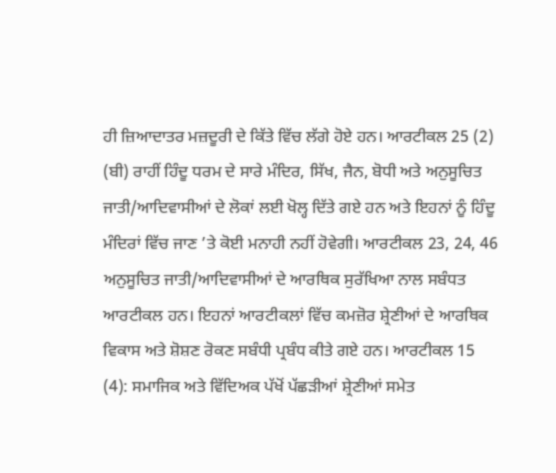ਹੀ ਜ਼ਿਆਦਾਤਰ ਮਜ਼ਦੂਰੀ ਦੇ ਕਿੱਤੇ ਵਿੱਚ ਲੱਗੇ ਹੋਏ ਹਨ। ਆਰਟੀਕਲ 25 (2) (ਬੀ) ਰਾਹੀਂ ਹਿੰਦੂ ਧਰਮ ਦੇ ਸਾਰੇ ਮੰਦਿਰ, ਸਿੱਖ, ਜੈਨ, ਬੋਧੀ ਅਤੇ ਅਨੁਸੂਚਿਤ ਜਾਤੀ/ਆਦਿਵਾਸੀਆਂ ਦੇ ਲੋਕਾਂ ਲਈ ਖੋਲ੍ਹ ਦਿੱਤੇ ਗਏ ਹਨ ਅਤੇ ਇਹਨਾਂ ਨੂੰ ਹਿੰਦੂ ਮੰਦਿਰਾਂ ਵਿੱਚ ਜਾਣ ’ਤੇ ਕੋਈ ਮਨਾਹੀ ਨਹੀਂ ਹੋਵੇਗੀ। ਆਰਟੀਕਲ 23, 24, 46 ਅਨੁਸੂਚਿਤ ਜਾਤੀ/ਆਦਿਵਾਸੀਆਂ ਦੇ ਆਰਥਿਕ ਸੁਰੱਖਿਆ ਨਾਲ ਸਬੰਧਤ ਆਰਟੀਕਲ ਹਨ। ਇਹਨਾਂ ਆਰਟੀਕਲਾਂ ਵਿੱਚ ਕਮਜ਼ੋਰ ਸ਼੍ਰੇਣੀਆਂ ਦੇ ਆਰਥਿਕ ਵਿਕਾਸ ਅਤੇ ਸ਼ੋਸ਼ਣ ਰੋਕਣ ਸਬੰਧੀ ਪ੍ਰਬੰਧ ਕੀਤੇ ਗਏ ਹਨ। ਆਰਟੀਕਲ 15 (4): ਸਮਾਜਿਕ ਅਤੇ ਵਿੱਦਿਅਕ ਪੱਖੋਂ ਪੱਛੜੀਆਂ ਸ਼੍ਰੇਣੀਆਂ ਸਮੇਤ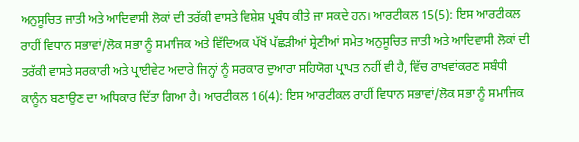ਅਨੁਸੂਚਿਤ ਜਾਤੀ ਅਤੇ ਆਦਿਵਾਸੀ ਲੋਕਾਂ ਦੀ ਤਰੱਕੀ ਵਾਸਤੇ ਵਿਸ਼ੇਸ਼ ਪ੍ਰਬੰਧ ਕੀਤੇ ਜਾ ਸਕਦੇ ਹਨ। ਆਰਟੀਕਲ 15(5): ਇਸ ਆਰਟੀਕਲ ਰਾਹੀਂ ਵਿਧਾਨ ਸਭਾਵਾਂ/ਲੋਕ ਸਭਾ ਨੂੰ ਸਮਾਜਿਕ ਅਤੇ ਵਿੱਦਿਅਕ ਪੱਖੋਂ ਪੱਛੜੀਆਂ ਸ਼੍ਰੇਣੀਆਂ ਸਮੇਤ ਅਨੁਸੂਚਿਤ ਜਾਤੀ ਅਤੇ ਆਦਿਵਾਸੀ ਲੋਕਾਂ ਦੀ ਤਰੱਕੀ ਵਾਸਤੇ ਸਰਕਾਰੀ ਅਤੇ ਪ੍ਰਾਈਵੇਟ ਅਦਾਰੇ ਜਿਨ੍ਹਾਂ ਨੂੰ ਸਰਕਾਰ ਦੁਆਰਾ ਸਹਿਯੋਗ ਪ੍ਰਾਪਤ ਨਹੀਂ ਵੀ ਹੈ, ਵਿੱਚ ਰਾਖਵਾਂਕਰਣ ਸਬੰਧੀ ਕਾਨੂੰਨ ਬਣਾਉਣ ਦਾ ਅਧਿਕਾਰ ਦਿੱਤਾ ਗਿਆ ਹੈ। ਆਰਟੀਕਲ 16(4): ਇਸ ਆਰਟੀਕਲ ਰਾਹੀਂ ਵਿਧਾਨ ਸਭਾਵਾਂ/ਲੋਕ ਸਭਾ ਨੂੰ ਸਮਾਜਿਕ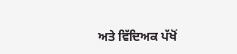ਅਤੇ ਵਿੱਦਿਅਕ ਪੱਖੋਂ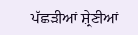ਪੱਛੜੀਆਂ ਸ਼੍ਰੇਣੀਆਂ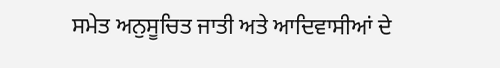ਸਮੇਤ ਅਨੁਸੂਚਿਤ ਜਾਤੀ ਅਤੇ ਆਦਿਵਾਸੀਆਂ ਦੇ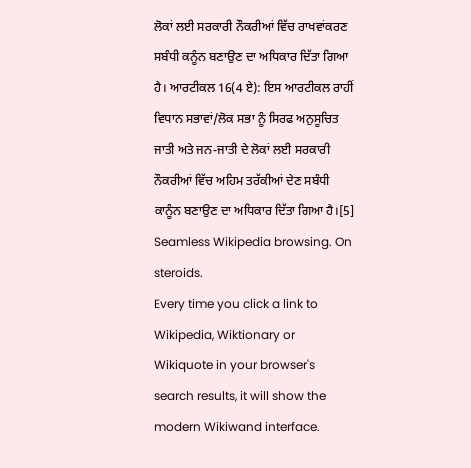ਲੋਕਾਂ ਲਈ ਸਰਕਾਰੀ ਨੌਕਰੀਆਂ ਵਿੱਚ ਰਾਖਵਾਂਕਰਣ ਸਬੰਧੀ ਕਨੂੰਨ ਬਣਾਉਣ ਦਾ ਅਧਿਕਾਰ ਦਿੱਤਾ ਗਿਆ ਹੈ। ਆਰਟੀਕਲ 16(4 ਏ): ਇਸ ਆਰਟੀਕਲ ਰਾਹੀਂ ਵਿਧਾਨ ਸਭਾਵਾਂ/ਲੋਕ ਸਭਾ ਨੂੰ ਸਿਰਫ ਅਨੁਸੂਚਿਤ ਜਾਤੀ ਅਤੇ ਜਨ-ਜਾਤੀ ਦੇ ਲੋਕਾਂ ਲਈ ਸਰਕਾਰੀ ਨੌਕਰੀਆਂ ਵਿੱਚ ਅਹਿਮ ਤਰੱਕੀਆਂ ਦੇਣ ਸਬੰਧੀ ਕਾਨੂੰਨ ਬਣਾਉਣ ਦਾ ਅਧਿਕਾਰ ਦਿੱਤਾ ਗਿਆ ਹੈ।[5]
Seamless Wikipedia browsing. On steroids.
Every time you click a link to Wikipedia, Wiktionary or Wikiquote in your browser's search results, it will show the modern Wikiwand interface.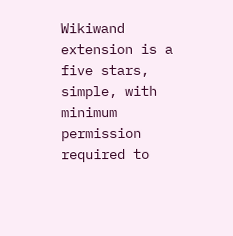Wikiwand extension is a five stars, simple, with minimum permission required to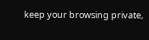keep your browsing private,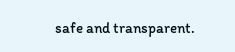safe and transparent.